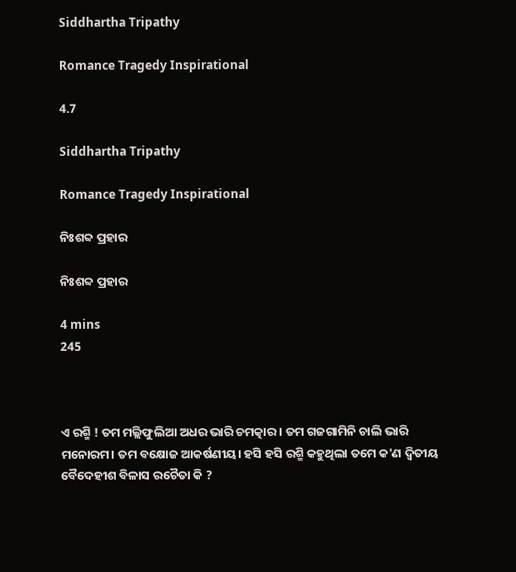Siddhartha Tripathy

Romance Tragedy Inspirational

4.7

Siddhartha Tripathy

Romance Tragedy Inspirational

ନିଃଶବ୍ଦ ପ୍ରହାର

ନିଃଶବ୍ଦ ପ୍ରହାର

4 mins
245



ଏ ରଶ୍ମି ! ତମ ମଲ୍ଲିଫୁଲିଆ ଅଧର ଭାରି ଚମତ୍କାର । ତମ ଗଜଗାମିନି ଚାଲି ଭାରି ମନୋରମ। ତମ ବକ୍ଷୋଜ ଆକର୍ଷଣୀୟ। ହସି ହସି ରଶ୍ମି କହୁଥିଲା ତମେ କ'ଣ ଦ୍ଵିତୀୟ ବୈଦେହୀଶ ବିଳାସ ରଚୈତା କି ?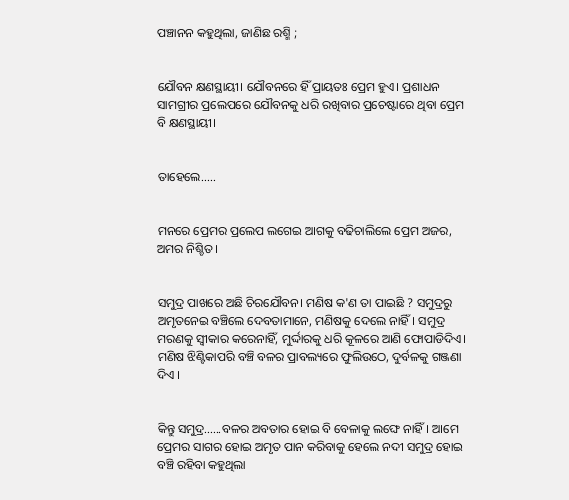ପଞ୍ଚାନନ କହୁଥିଲା, ଜାଣିଛ ରଶ୍ମି ;


ଯୌବନ କ୍ଷଣସ୍ଥାୟୀ। ଯୌବନରେ ହିଁ ପ୍ରାୟତଃ ପ୍ରେମ ହୁଏ। ପ୍ରଶାଧନ ସାମଗ୍ରୀର ପ୍ରଲେପରେ ଯୌବନକୁ ଧରି ରଖିବାର ପ୍ରଚେଷ୍ଟାରେ ଥିବା ପ୍ରେମ ବି କ୍ଷଣସ୍ଥାୟୀ।


ତାହେଲେ.....


ମନରେ ପ୍ରେମର ପ୍ରଲେପ ଲଗେଇ ଆଗକୁ ବଢିଚାଲିଲେ ପ୍ରେମ ଅଜର, ଅମର ନିଶ୍ଚିତ।


ସମୁଦ୍ର ପାଖରେ ଅଛି ଚିରଯୌବନ। ମଣିଷ କ'ଣ ତା ପାଇଛି ? ସମୁଦ୍ରରୁ ଅମୃତନେଇ ବଞ୍ଚିଲେ ଦେବତାମାନେ, ମଣିଷକୁ ଦେଲେ ନାହିଁ। ସମୁଦ୍ର ମରଣକୁ ସ୍ୱୀକାର କରେନାହିଁ, ମୁର୍ଦ୍ଦାରକୁ ଧରି କୂଳରେ ଆଣି ଫୋପାଡିଦିଏ। ମଣିଷ ଝିଣ୍ଟିକାପରି ବଞ୍ଚି ବଳର ପ୍ରାବଲ୍ୟରେ ଫୁଲିଉଠେ, ଦୁର୍ବଳକୁ ଗଞ୍ଜଣା ଦିଏ ।


କିନ୍ତୁ ସମୁଦ୍ର......ବଳର ଅବତାର ହୋଇ ବି ବେଳାକୁ ଲଙ୍ଘେ ନାହିଁ। ଆମେ ପ୍ରେମର ସାଗର ହୋଇ ଅମୃତ ପାନ କରିବାକୁ ହେଲେ ନଦୀ ସମୁଦ୍ର ହୋଇ ବଞ୍ଚି ରହିବା କହୁଥିଲା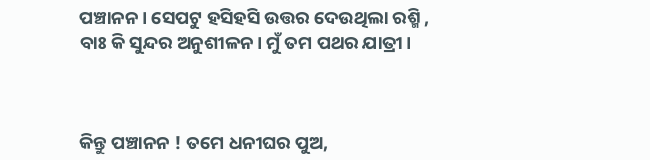ପଞ୍ଚାନନ। ସେପଟୁ ହସିହସି ଉତ୍ତର ଦେଉଥିଲା ରଶ୍ମି , ବାଃ କି ସୁନ୍ଦର ଅନୁଶୀଳନ। ମୁଁ ତମ ପଥର ଯାତ୍ରୀ।



କିନ୍ତୁ ପଞ୍ଚାନନ ! ତମେ ଧନୀଘର ପୁଅ,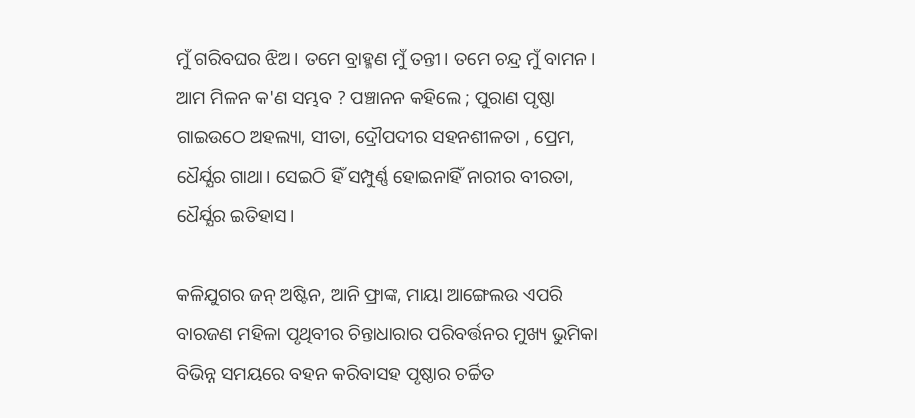ମୁଁ ଗରିବଘର ଝିଅ। ତମେ ବ୍ରାହ୍ମଣ ମୁଁ ତନ୍ତୀ। ତମେ ଚନ୍ଦ୍ର ମୁଁ ବାମନ। ଆମ ମିଳନ କ'ଣ ସମ୍ଭବ ? ପଞ୍ଚାନନ କହିଲେ ; ପୁରାଣ ପୃଷ୍ଠା ଗାଇଉଠେ ଅହଲ୍ୟା, ସୀତା, ଦ୍ରୌପଦୀର ସହନଶୀଳତା , ପ୍ରେମ, ଧୈର୍ଯ୍ଯର ଗାଥା। ସେଇଠି ହିଁ ସମ୍ପୁର୍ଣ୍ଣ ହୋଇନାହିଁ ନାରୀର ବୀରତା, ଧୈର୍ଯ୍ଯର ଇତିହାସ।

କଳିଯୁଗର ଜନ୍ ଅଷ୍ଟିନ, ଆନି ଫ୍ରାଙ୍କ, ମାୟା ଆଙ୍ଗେଲଉ ଏପରି ବାରଜଣ ମହିଳା ପୃଥିବୀର ଚିନ୍ତାଧାରାର ପରିବର୍ତ୍ତନର ମୁଖ୍ୟ ଭୁମିକା ବିଭିନ୍ନ ସମୟରେ ବହନ କରିବାସହ ପୃଷ୍ଠାର ଚର୍ଚ୍ଚିତ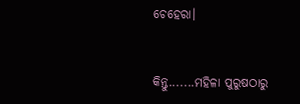ଚେହେରା।


କିନ୍ତୁ.......ମହିଳା ପୁରୁଷଠାରୁ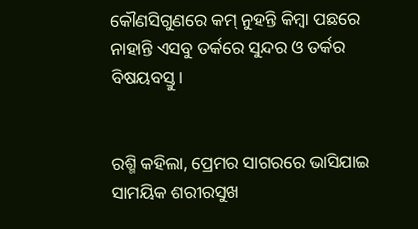କୌଣସିଗୁଣରେ କମ୍ ନୁହନ୍ତି କିମ୍ୱା ପଛରେ ନାହାନ୍ତି ଏସବୁ ତର୍କରେ ସୁନ୍ଦର ଓ ତର୍କର ବିଷୟବସ୍ତୁ।


ରଶ୍ମି କହିଲା, ପ୍ରେମର ସାଗରରେ ଭାସିଯାଇ ସାମୟିକ ଶରୀରସୁଖ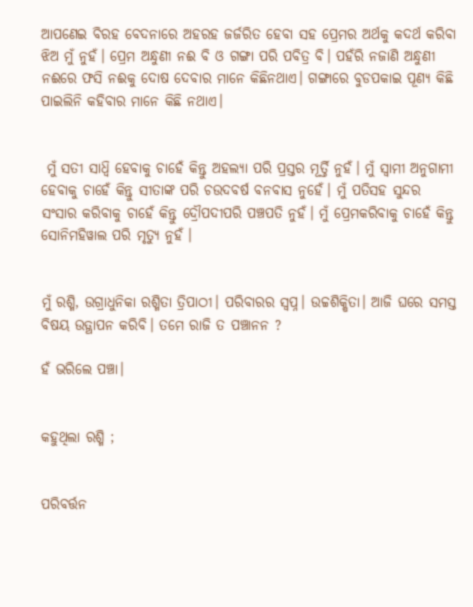ଆପଣେଇ ବିରହ ବେଦନାରେ ଅହରହ ଜର୍ଜରିତ ହେବା ସହ ପ୍ରେମର ଅର୍ଥକୁ କଦର୍ଥ କରିବା ଝିଅ ମୁଁ ନୁହଁ। ପ୍ରେମ ଅନ୍ଧୁଣୀ ନଈ ବି ଓ ଗଙ୍ଗା ପରି ପବିତ୍ର ବି। ପହଁରି ନଜାଣି ଅନ୍ଧୁଣୀ ନଈରେ ଫସି ନଈକୁ ଦୋଷ ଦେବାର ମାନେ କିଛିନଥାଏ। ଗଙ୍ଗାରେ ବୁଡପକାଇ ପୂଣ୍ଯ କିଛି ପାଇଲିନି କହିବାର ମାନେ କିଛି ନଥାଏ।


 ମୁଁ ସତୀ ସାଧ୍ୱି ହେବାକୁ ଚାହେଁ କିନ୍ତୁ ଅହଲ୍ୟା ପରି ପ୍ରସ୍ତର ମୂର୍ତ୍ତି ନୁହଁ। ମୁଁ ସ୍ୱାମୀ ଅନୁଗାମୀ ହେବାକୁ ଚାହେଁ କିନ୍ତୁ ସୀତାଙ୍କ ପରି ଚଉଦବର୍ଷ ବନବାସ ନୁହେଁ। ମୁଁ ପତିସହ ସୁନ୍ଦର ସଂସାର କରିବାକୁ ଚାହେଁ କିନ୍ତୁ ଦ୍ରୌପଦୀପରି ପଞ୍ଚପତି ନୁହଁ। ମୁଁ ପ୍ରେମକରିବାକୁ ଚାହେଁ କିନ୍ତୁ ସୋନିମହିୱାଲ ପରି ମୃତ୍ୟୁ ନୁହଁ ।


ମୁଁ ରଶ୍ମି, ଉଗ୍ରାଧୁନିକା ରଶ୍ମିତା ତ୍ରିପାଠୀ। ପରିବାରର ସ୍ୱପ୍ନ। ଉଚ୍ଚଶିକ୍ଷିତା। ଆଜି ଘରେ ସମସ୍ତ ବିଷୟ ଉତ୍ଥାପନ କରିବି। ତମେ ରାଜି ତ ପଞ୍ଚାନନ ?

ହଁ ଭରିଲେ ପଞ୍ଚା।


କହୁଥିଲା ରଶ୍ମି ;


ପରିବର୍ତ୍ତନ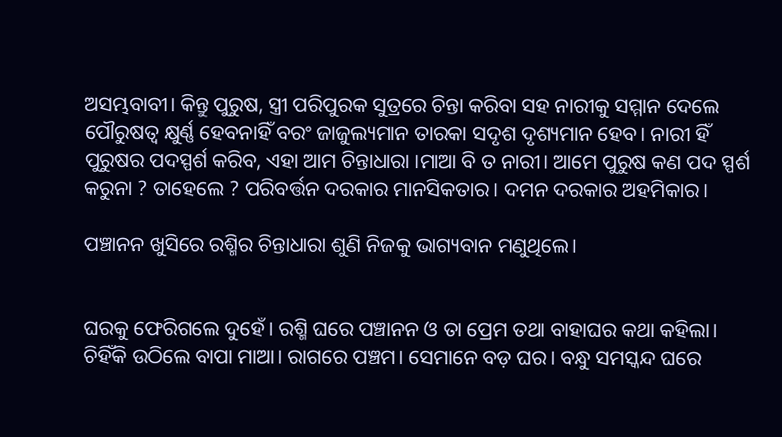ଅସମ୍ଭବାବୀ। କିନ୍ତୁ ପୁରୁଷ, ସ୍ତ୍ରୀ ପରିପୁରକ ସୁତ୍ରରେ ଚିନ୍ତା କରିବା ସହ ନାରୀକୁ ସମ୍ମାନ ଦେଲେ ପୌରୁଷତ୍ବ କ୍ଷୁର୍ଣ୍ଣ ହେବନାହିଁ ବରଂ ଜାଜୁଲ୍ୟମାନ ତାରକା ସଦୃଶ ଦୃଶ୍ୟମାନ ହେବ। ନାରୀ ହିଁ ପୁରୁଷର ପଦସ୍ପର୍ଶ କରିବ, ଏହା ଆମ ଚିନ୍ତାଧାରା ।ମାଆ ବି ତ ନାରୀ। ଆମେ ପୁରୁଷ କଣ ପଦ ସ୍ପର୍ଶ କରୁନା ? ତାହେଲେ ? ପରିବର୍ତ୍ତନ ଦରକାର ମାନସିକତାର। ଦମନ ଦରକାର ଅହମିକାର।

ପଞ୍ଚାନନ ଖୁସିରେ ରଶ୍ମିର ଚିନ୍ତାଧାରା ଶୁଣି ନିଜକୁ ଭାଗ୍ୟବାନ ମଣୁଥିଲେ।


ଘରକୁ ଫେରିଗଲେ ଦୁହେଁ। ରଶ୍ମି ଘରେ ପଞ୍ଚାନନ ଓ ତା ପ୍ରେମ ତଥା ବାହାଘର କଥା କହିଲା। ଚିହିଁକି ଉଠିଲେ ବାପା ମାଆ। ରାଗରେ ପଞ୍ଚମ। ସେମାନେ ବଡ଼ ଘର। ବନ୍ଧୁ ସମସ୍କନ୍ଦ ଘରେ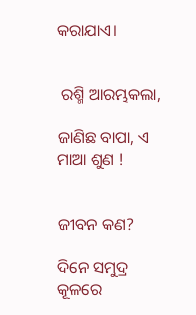କରାଯାଏ।


 ରଶ୍ମି ଆରମ୍ଭକଲା,

ଜାଣିଛ ବାପା, ଏ ମାଆ ଶୁଣ !


ଜୀବନ କଣ?

ଦିନେ ସମୁଦ୍ର କୂଳରେ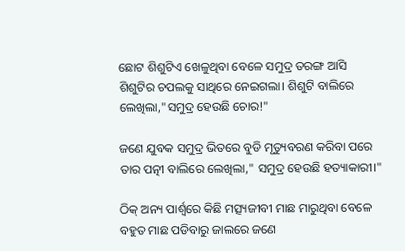ଛୋଟ ଶିଶୁଟିଏ ଖେଳୁଥିବା ବେଳେ ସମୁଦ୍ର ତରଙ୍ଗ ଆସି ଶିଶୁଟିର ଚପଲକୁ ସାଥିରେ ନେଇଗଲା। ଶିଶୁଟି ବାଲିରେ ଲେଖିଲା,"ସମୁଦ୍ର ହେଉଛି ଚୋର!"

ଜଣେ ଯୁବକ ସମୁଦ୍ର ଭିତରେ ବୁଡି ମୃତ୍ୟୁବରଣ କରିବା ପରେ ତାର ପତ୍ନୀ ବାଲିରେ ଲେଖିଲା," ସମୁଦ୍ର ହେଉଛି ହତ୍ୟାକାରୀ।"

ଠିକ୍ ଅନ୍ୟ ପାର୍ଶ୍ୱରେ କିଛି ମତ୍ସ୍ୟଜୀବୀ ମାଛ ମାରୁଥିବା ବେଳେ ବହୁତ ମାଛ ପଡିବାରୁ ଜାଲରେ ଜଣେ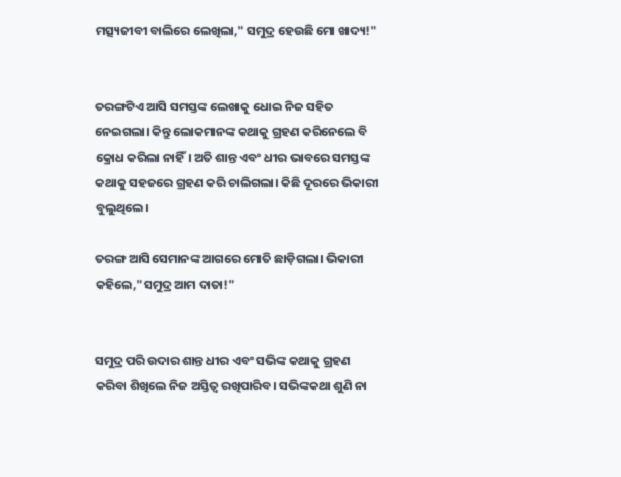ମତ୍ସ୍ୟଜୀବୀ ବାଲିରେ ଲେଖିଲା," ସମୁଦ୍ର ହେଉଛି ମୋ ଖାଦ୍ୟ!"


ତରଙ୍ଗଟିଏ ଆସି ସମସ୍ତଙ୍କ ଲେଖାକୁ ଧୋଇ ନିଜ ସହିତ ନେଇଗଲା। କିନ୍ତୁ ଲୋକମାନଙ୍କ କଥାକୁ ଗ୍ରହଣ କରିନେଲେ ବି କ୍ରୋଧ କରିଲା ନାହିଁ। ଅତି ଶାନ୍ତ ଏବଂ ଧୀର ଭାବରେ ସମସ୍ତଙ୍କ କଥାକୁ ସହଜରେ ଗ୍ରହଣ କରି ଚାଲିଗଲା। କିଛି ଦୂରରେ ଭିକାରୀ ବୁଲୁଥିଲେ।

ତରଙ୍ଗ ଆସି ସେମାନଙ୍କ ଆଗରେ ମୋତି ଛାଡ଼ିଗଲା। ଭିକାରୀ କହିଲେ,"ସମୁଦ୍ର ଆମ ଦାତା!"


ସମୁଦ୍ର ପରି ଉଦାର ଶାନ୍ତ ଧୀର ଏବଂ ସଭିଙ୍କ କଥାକୁ ଗ୍ରହଣ କରିବା ଶିଖିଲେ ନିଜ ଅସ୍ତିତ୍ୱ ରଖିପାରିବ। ସଭିଙ୍କକଥା ଶୁଣି ନା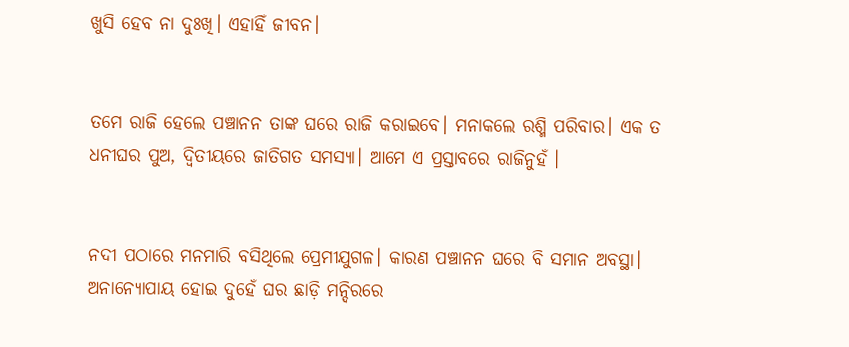ଖୁସି ହେବ ନା ଦୁଃଖି। ଏହାହିଁ ଜୀବନ।


ତମେ ରାଜି ହେଲେ ପଞ୍ଚାନନ ତାଙ୍କ ଘରେ ରାଜି କରାଇବେ। ମନାକଲେ ରଶ୍ମି ପରିବାର। ଏକ ତ ଧନୀଘର ପୁଅ, ଦ୍ଵିତୀୟରେ ଜାତିଗତ ସମସ୍ୟା। ଆମେ ଏ ପ୍ରସ୍ତାବରେ ରାଜିନୁହଁ ।


ନଦୀ ପଠାରେ ମନମାରି ବସିଥିଲେ ପ୍ରେମୀଯୁଗଳ। କାରଣ ପଞ୍ଚାନନ ଘରେ ବି ସମାନ ଅବସ୍ଥା। ଅନାନ୍ୟୋପାୟ ହୋଇ ଦୁହେଁ ଘର ଛାଡ଼ି ମନ୍ଦିରରେ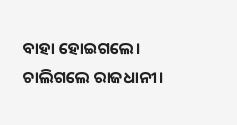ବାହା ହୋଇଗଲେ। ଚାଲିଗଲେ ରାଜଧାନୀ।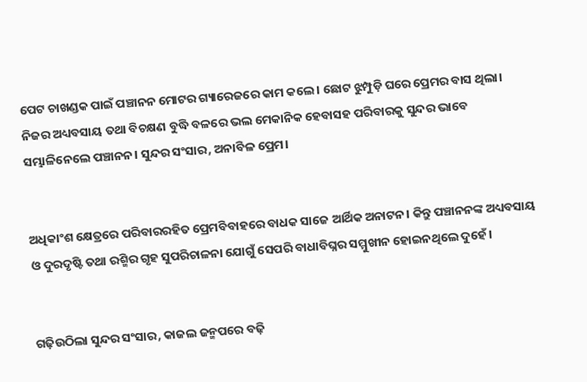ପେଟ ଚାଖଣ୍ଡକ ପାଇଁ ପଞ୍ଚାନନ ମୋଟର ଗ୍ୟାରେଜରେ କାମ କଲେ। ଛୋଟ ଝୁମ୍ପୁଡ଼ି ଘରେ ପ୍ରେମର ବାସ ଥିଲା। ନିଜର ଅଧ୍ୟବସାୟ ତଥା ବିଚକ୍ଷଣ ବୁଦ୍ଧି ବଳରେ ଭଲ ମେକାନିକ ହେବାସହ ପରିବାରକୁ ସୁନ୍ଦର ଭାବେ ସମ୍ଭାଳିନେଲେ ପଞ୍ଚାନନ। ସୁନ୍ଦର ସଂସାର, ଅନାବିଳ ପ୍ରେମ।


ଅଧିକାଂଶ କ୍ଷେତ୍ରରେ ପରିବାରରହିତ ପ୍ରେମବିବାହରେ ବାଧକ ସାଜେ ଆର୍ଥିକ ଅନାଟନ। କିନ୍ତୁ ପଞ୍ଚାନନଙ୍କ ଅଧ୍ୟବସାୟ ଓ ଦୁରଦୃଷ୍ଟି ତଥା ରଶ୍ମିର ଗୃହ ସୁପରିଚାଳନା ଯୋଗୁଁ ସେପରି ବାଧାବିଘ୍ନର ସମ୍ମୁଖୀନ ହୋଇନଥିଲେ ଦୁହେଁ।


ଗଢ଼ିଉଠିଲା ସୁନ୍ଦର ସଂସାର, କାଜଲ ଜନ୍ମପରେ ବଢ଼ି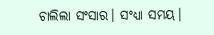ଚାଲିଲା ସଂସାର। ସଂଧ୍ୟା ସମୟ।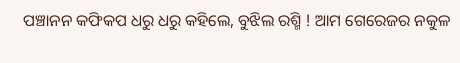ପଞ୍ଚାନନ କଫିକପ ଧରୁ ଧରୁ କହିଲେ, ବୁଝିଲ ରଶ୍ମି ! ଆମ ଗେରେଜର ନକୁଳ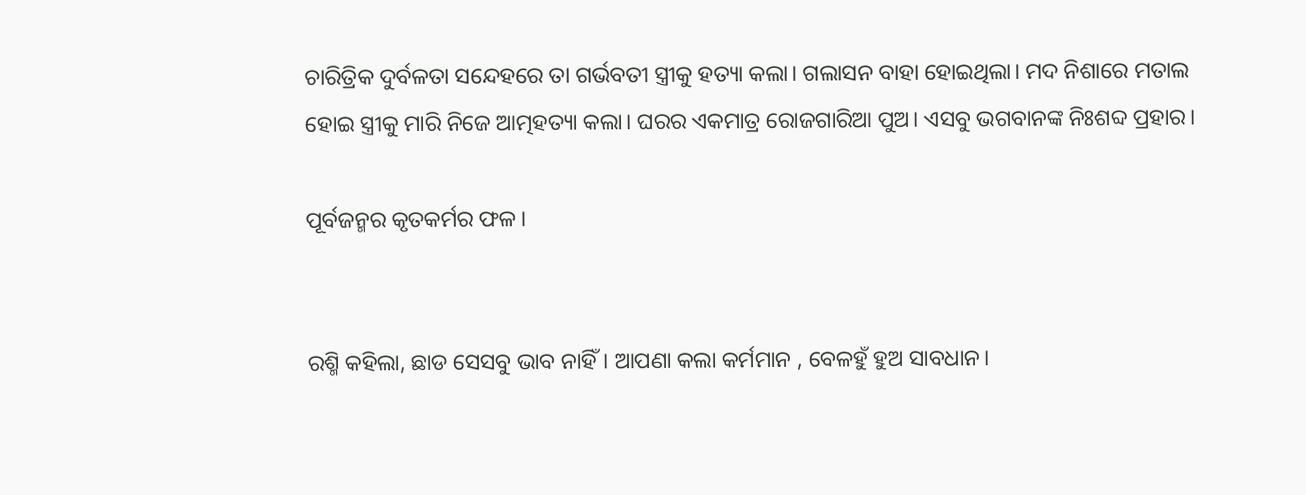ଚାରିତ୍ରିକ ଦୁର୍ବଳତା ସନ୍ଦେହରେ ତା ଗର୍ଭବତୀ ସ୍ତ୍ରୀକୁ ହତ୍ୟା କଲା। ଗଲାସନ ବାହା ହୋଇଥିଲା। ମଦ ନିଶାରେ ମତାଲ ହୋଇ ସ୍ତ୍ରୀକୁ ମାରି ନିଜେ ଆତ୍ମହତ୍ୟା କଲା। ଘରର ଏକମାତ୍ର ରୋଜଗାରିଆ ପୁଅ। ଏସବୁ ଭଗବାନଙ୍କ ନିଃଶବ୍ଦ ପ୍ରହାର।

ପୂର୍ବଜନ୍ମର କୃତକର୍ମର ଫଳ।


ରଶ୍ମି କହିଲା, ଛାଡ ସେସବୁ ଭାବ ନାହିଁ। ଆପଣା କଲା କର୍ମମାନ , ବେଳହୁଁ ହୁଅ ସାବଧାନ।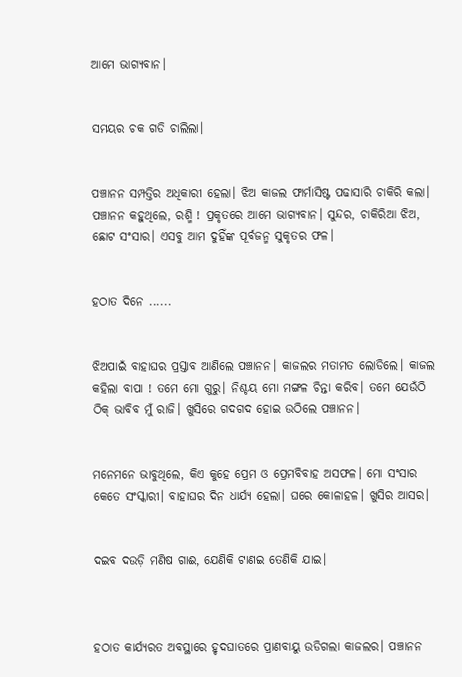ଆମେ ଭାଗ୍ୟବାନ।


ସମୟର ଚକ ଗଡି ଚାଲିଲା।


ପଞ୍ଚାନନ ସମ୍ପତ୍ତିର ଅଧିକାରୀ ହେଲା। ଝିଅ କାଜଲ ଫାର୍ମାସିଷ୍ଟ ପଢାସାରି ଚାକିରି କଲା। ପଞ୍ଚାନନ କହୁଥିଲେ, ରଶ୍ମି ! ପ୍ରକୃତରେ ଆମେ ଭାଗ୍ୟବାନ। ସୁନ୍ଦର, ଚାକିରିଆ ଝିଅ, ଛୋଟ ସଂସାର। ଏସବୁ ଆମ ଦୁହିଁଙ୍କ ପୂର୍ବଜନ୍ମ ସୁକୃତର ଫଳ।


ହଠାତ ଦିନେ ......


ଝିଅପାଇଁ ବାହାଘର ପ୍ରସ୍ତାବ ଆଣିଲେ ପଞ୍ଚାନନ। କାଜଲର ମତାମତ ଲୋଡିଲେ। କାଜଲ କହିଲା ବାପା ! ତମେ ମୋ ଗୁରୁ। ନିଶ୍ଚୟ ମୋ ମଙ୍ଗଳ ଚିନ୍ତା କରିବ। ତମେ ଯେଉଁଠି ଠିକ୍ ଭାବିବ ମୁଁ ରାଜି। ଖୁସିରେ ଗଦଗଦ ହୋଇ ଉଠିଲେ ପଞ୍ଚାନନ।


ମନେମନେ ଭାବୁଥିଲେ, କିଏ କୁହେ ପ୍ରେମ ଓ ପ୍ରେମବିବାହ ଅସଫଳ। ମୋ ସଂସାର କେତେ ସଂସ୍କାରୀ। ବାହାଘର ଦିନ ଧାର୍ଯ୍ୟ ହେଲା। ଘରେ କୋଳାହଳ। ଖୁସିର ଆସର।


ଦଇବ ଦଉଡ଼ି ମଣିଷ ଗାଈ, ଯେଣିକି ଟାଣଇ ତେଣିକି ଯାଇ।



ହଠାତ କାର୍ଯ୍ୟରତ ଅବସ୍ଥାରେ ହୃଦଘାତରେ ପ୍ରାଣବାୟୁ ଉଡିଗଲା କାଜଲର। ପଞ୍ଚାନନ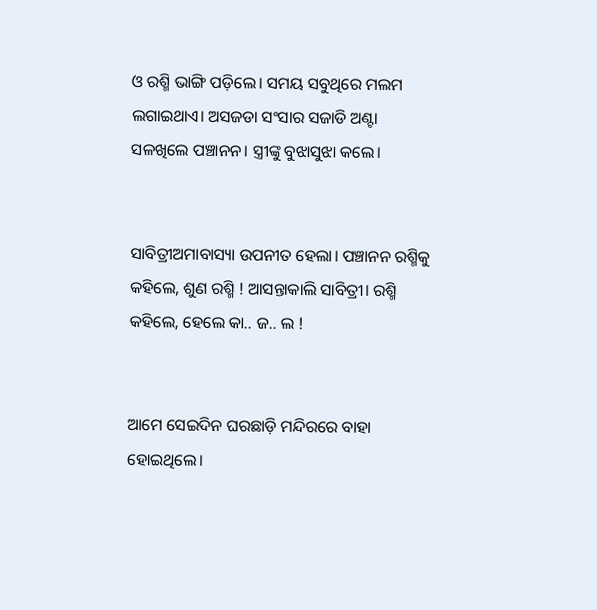ଓ ରଶ୍ମି ଭାଙ୍ଗି ପଡ଼ିଲେ। ସମୟ ସବୁଥିରେ ମଲମ ଲଗାଇଥାଏ। ଅସଜଡା ସଂସାର ସଜାଡି ଅଣ୍ଟା ସଳଖିଲେ ପଞ୍ଚାନନ। ସ୍ତ୍ରୀଙ୍କୁ ବୁଝାସୁଝା କଲେ।


ସାବିତ୍ରୀଅମାବାସ୍ୟା ଉପନୀତ ହେଲା। ପଞ୍ଚାନନ ରଶ୍ମିକୁ କହିଲେ, ଶୁଣ ରଶ୍ମି ! ଆସନ୍ତାକାଲି ସାବିତ୍ରୀ। ରଶ୍ମି କହିଲେ, ହେଲେ କା.. ଜ.. ଲ !


ଆମେ ସେଇଦିନ ଘରଛାଡ଼ି ମନ୍ଦିରରେ ବାହା ହୋଇଥିଲେ।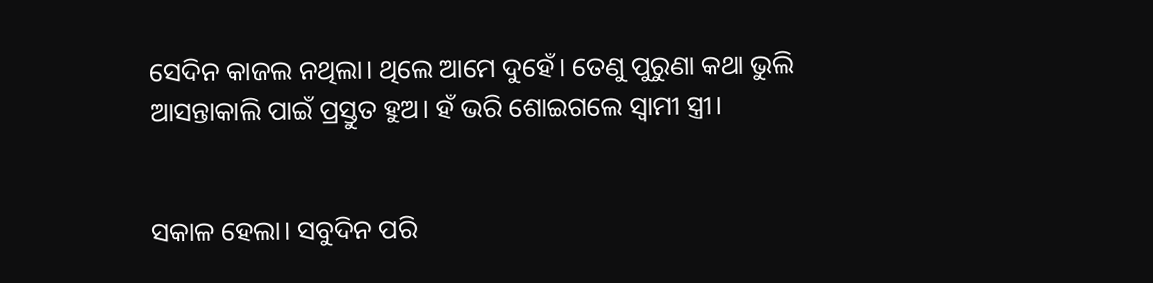ସେଦିନ କାଜଲ ନଥିଲା। ଥିଲେ ଆମେ ଦୁହେଁ। ତେଣୁ ପୁରୁଣା କଥା ଭୁଲି ଆସନ୍ତାକାଲି ପାଇଁ ପ୍ରସ୍ତୁତ ହୁଅ। ହଁ ଭରି ଶୋଇଗଲେ ସ୍ଵାମୀ ସ୍ତ୍ରୀ।


ସକାଳ ହେଲା। ସବୁଦିନ ପରି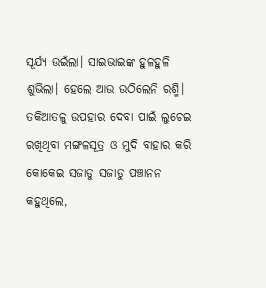ସୂର୍ଯ୍ୟ ଉଇଁଲା। ସାଇଭାଇଙ୍କ ହୁଳହୁଳି ଶୁଭିଲା। ହେଲେ ଆଉ ଉଠିଲେନି ରଶ୍ମି। ତକିଆତଳୁ ଉପହାର ଦେବା ପାଇଁ ଲୁଚେଇ ରଖିଥିବା ମଙ୍ଗଳସୂତ୍ର ଓ ମୁଦି ବାହାର କରି କୋକେଇ ସଜାଡୁ ସଜାଡୁ ପଞ୍ଚାନନ କହୁଥିଲେ,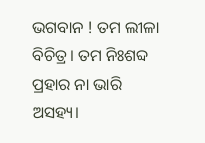ଭଗବାନ ! ତମ ଲୀଳା ବିଚିତ୍ର। ତମ ନିଃଶବ୍ଦ ପ୍ରହାର ନା ଭାରି ଅସହ୍ୟ।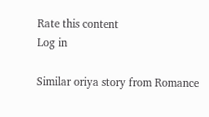Rate this content
Log in

Similar oriya story from Romance